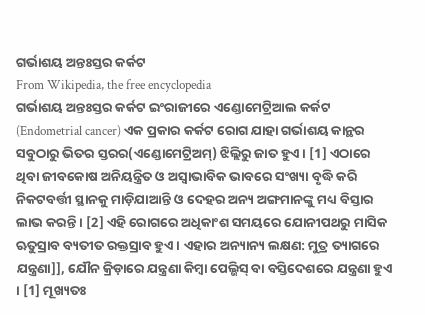ଗର୍ଭାଶୟ ଅନ୍ତଃସ୍ତର କର୍କଟ
From Wikipedia, the free encyclopedia
ଗର୍ଭାଶୟ ଅନ୍ତଃସ୍ତର କର୍କଟ ଇଂରାଜୀରେ ଏଣ୍ଡୋମେଟ୍ରିଆଲ କର୍କଟ (Endometrial cancer) ଏକ ପ୍ରକାର କର୍କଟ ରୋଗ ଯାହା ଗର୍ଭାଶୟ କାନ୍ଥର ସବୁଠାରୁ ଭିତର ସ୍ତରର(ଏଣ୍ଡୋମେଟ୍ରିଅମ୍) ଝିଲ୍ଲିରୁ ଜାତ ହୁଏ । [1] ଏଠାରେ ଥିବା ଜୀବକୋଷ ଅନିୟନ୍ତ୍ରିତ ଓ ଅସ୍ୱାଭାବିକ ଭାବରେ ସଂଖ୍ୟା ବୃଦ୍ଧି କରି ନିକଟବର୍ତ୍ତୀ ସ୍ଥାନକୁ ମାଡ଼ିଯାଆନ୍ତି ଓ ଦେହର ଅନ୍ୟ ଅଙ୍ଗମାନଙ୍କୁ ମଧ୍ୟ ବିସ୍ତାର ଲାଭ କରନ୍ତି । [2] ଏହି ରୋଗରେ ଅଧିକାଂଶ ସମୟରେ ଯୋନୀପଥରୁ ମାସିକ ଋତୁସ୍ରାବ ବ୍ୟତୀତ ରକ୍ତସ୍ରାବ ହୁଏ । ଏହାର ଅନ୍ୟାନ୍ୟ ଲକ୍ଷଣ: ମୁତ୍ର ତ୍ୟାଗରେ ଯନ୍ତ୍ରଣା]], ଯୌନ କ୍ରିଡ଼ାରେ ଯନ୍ତ୍ରଣା କିମ୍ବା ପେଲ୍ଭିସ୍ ବା ବସ୍ତିଦେଶରେ ଯନ୍ତ୍ରଣା ହୁଏ । [1] ମୂଖ୍ୟତଃ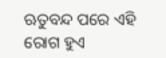ଋତୁବନ୍ଦ ପରେ ଏହି ରୋଗ ହୁଏ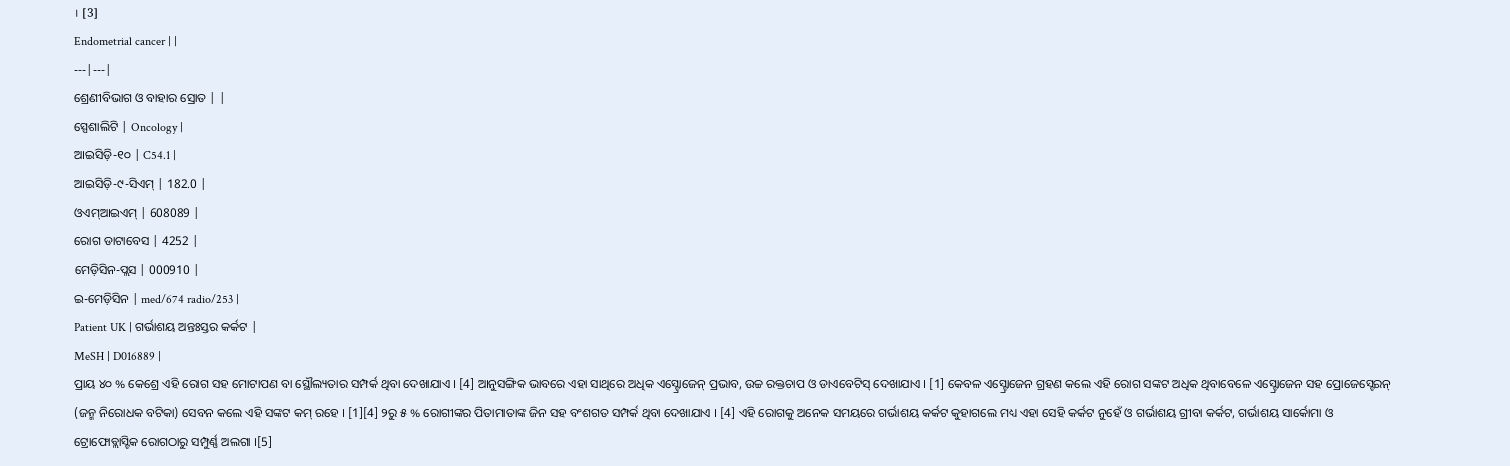। [3]
Endometrial cancer | |
---|---|
ଶ୍ରେଣୀବିଭାଗ ଓ ବାହାର ସ୍ରୋତ | |
ସ୍ପେଶାଲିଟି | Oncology |
ଆଇସିଡ଼ି-୧୦ | C54.1 |
ଆଇସିଡ଼ି-୯-ସିଏମ୍ | 182.0 |
ଓଏମ୍ଆଇଏମ୍ | 608089 |
ରୋଗ ଡାଟାବେସ | 4252 |
ମେଡ଼ିସିନ-ପ୍ଲସ | 000910 |
ଇ-ମେଡ଼ିସିନ | med/674 radio/253 |
Patient UK | ଗର୍ଭାଶୟ ଅନ୍ତଃସ୍ତର କର୍କଟ |
MeSH | D016889 |
ପ୍ରାୟ ୪୦ % କେଶ୍ରେ ଏହି ରୋଗ ସହ ମୋଟାପଣ ବା ସ୍ଥୌଲ୍ୟତାର ସମ୍ପର୍କ ଥିବା ଦେଖାଯାଏ । [4] ଆନୁସଙ୍ଗିକ ଭାବରେ ଏହା ସାଥିରେ ଅଧିକ ଏସ୍ଟ୍ରୋଜେନ୍ ପ୍ରଭାବ, ଉଚ୍ଚ ରକ୍ତଚାପ ଓ ଡାଏବେଟିସ୍ ଦେଖାଯାଏ । [1] କେବଳ ଏସ୍ଟ୍ରୋଜେନ ଗ୍ରହଣ କଲେ ଏହି ରୋଗ ସଙ୍କଟ ଅଧିକ ଥିବାବେଳେ ଏସ୍ଟ୍ରୋଜେନ ସହ ପ୍ରୋଜେସ୍ଟେରନ୍ (ଜନ୍ମ ନିରୋଧକ ବଟିକା) ସେବନ କଲେ ଏହି ସଙ୍କଟ କମ୍ ରହେ । [1][4] ୨ରୁ ୫ % ରୋଗୀଙ୍କର ପିତାମାତାଙ୍କ ଜିନ ସହ ବଂଶଗତ ସମ୍ପର୍କ ଥିବା ଦେଖାଯାଏ । [4] ଏହି ରୋଗକୁ ଅନେକ ସମୟରେ ଗର୍ଭାଶୟ କର୍କଟ କୁହାଗଲେ ମଧ୍ୟ ଏହା ସେହି କର୍କଟ ନୁହେଁ ଓ ଗର୍ଭାଶୟ ଗ୍ରୀବା କର୍କଟ, ଗର୍ଭାଶୟ ସାର୍କୋମା ଓ ଟ୍ରୋଫୋବ୍ଲାସ୍ଟିକ ରୋଗଠାରୁ ସମ୍ପୁର୍ଣ୍ଣ ଅଲଗା ।[5]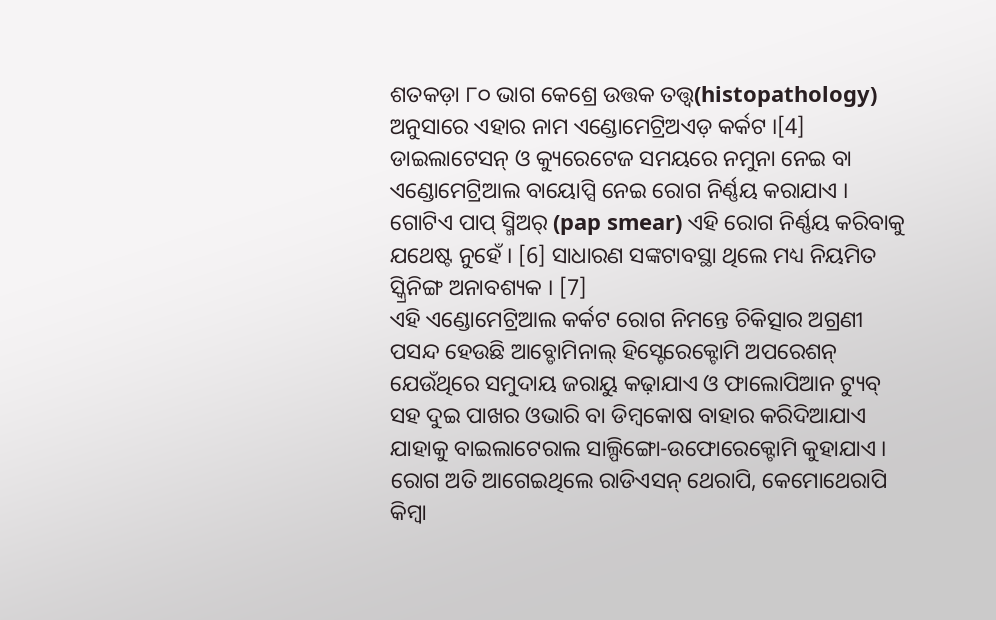ଶତକଡ଼ା ୮୦ ଭାଗ କେଶ୍ରେ ଉତ୍ତକ ତତ୍ତ୍ୱ(histopathology) ଅନୁସାରେ ଏହାର ନାମ ଏଣ୍ଡୋମେଟ୍ରିଅଏଡ଼ କର୍କଟ ।[4] ଡାଇଲାଟେସନ୍ ଓ କ୍ୟୁରେଟେଜ ସମୟରେ ନମୁନା ନେଇ ବା ଏଣ୍ଡୋମେଟ୍ରିଆଲ ବାୟୋପ୍ସି ନେଇ ରୋଗ ନିର୍ଣ୍ଣୟ କରାଯାଏ । ଗୋଟିଏ ପାପ୍ ସ୍ମିଅର୍ (pap smear) ଏହି ରୋଗ ନିର୍ଣ୍ଣୟ କରିବାକୁ ଯଥେଷ୍ଟ ନୁହେଁ । [6] ସାଧାରଣ ସଙ୍କଟାବସ୍ଥା ଥିଲେ ମଧ୍ୟ ନିୟମିତ ସ୍କ୍ରିନିଙ୍ଗ ଅନାବଶ୍ୟକ । [7]
ଏହି ଏଣ୍ଡୋମେଟ୍ରିଆଲ କର୍କଟ ରୋଗ ନିମନ୍ତେ ଚିକିତ୍ସାର ଅଗ୍ରଣୀ ପସନ୍ଦ ହେଉଛି ଆବ୍ଡୋମିନାଲ୍ ହିସ୍ଟେରେକ୍ଟୋମି ଅପରେଶନ୍ ଯେଉଁଥିରେ ସମୁଦାୟ ଜରାୟୁ କଢ଼ାଯାଏ ଓ ଫାଲୋପିଆନ ଟ୍ୟୁବ୍ ସହ ଦୁଇ ପାଖର ଓଭାରି ବା ଡିମ୍ବକୋଷ ବାହାର କରିଦିଆଯାଏ ଯାହାକୁ ବାଇଲାଟେରାଲ ସାଲ୍ପିଙ୍ଗୋ-ଉଫୋରେକ୍ଟୋମି କୁହାଯାଏ । ରୋଗ ଅତି ଆଗେଇଥିଲେ ରାଡିଏସନ୍ ଥେରାପି, କେମୋଥେରାପି କିମ୍ବା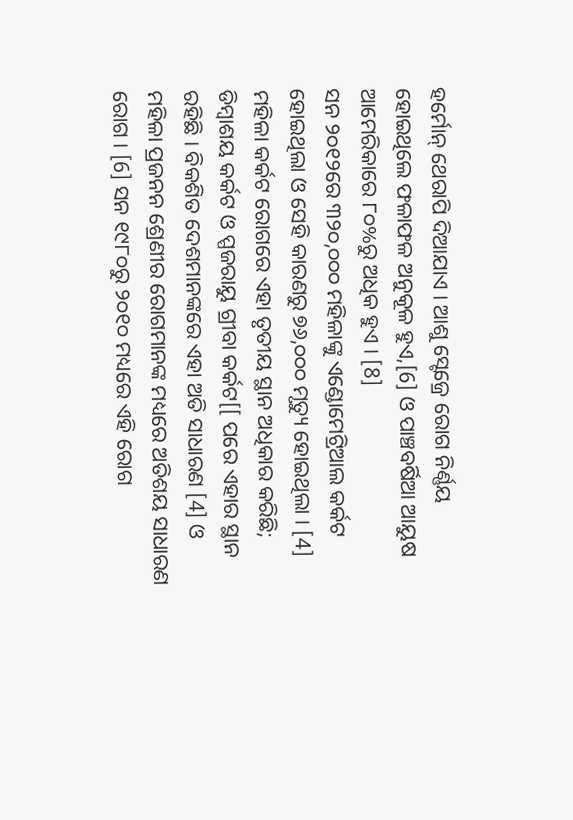ହର୍ମୋନ୍ ଥେରାପି ଦିଆଯାଏ । ଆଶୁ ସ୍ଟେଜ୍ରେ ରୋଗ ନିର୍ଣ୍ଣୟ ହୋଇଥିଲେ ଫଳାଫଳ ଅନୁକୂଳ ହୁଏ,[6] ଓ ପାଞ୍ଚବର୍ଷିଆ ଆୟୁଷ ଆମେରିକାରେ ୮୦%ରୁ ଅଧିକ ହୁଏ । [8]
ସନ ୨୦୧୨ରେ ୩୨୦,୦୦୦ ମହିଳାଙ୍କୁ ଏଣ୍ଡୋମେଟ୍ରିଆଲ କର୍କଟ ହୋଇଥିଲା ଓ ସେହି କାରଣରୁ ୭୬,୦୦୦ ମୃତ୍ୟୁ ହୋଇଥିଲା । [4] ମହିଳା କର୍କଟ ରୋଗରେ ଏହା ତୃତୀୟ ସ୍ଥାନ ଅଧିକାର କରିଛି; ଡିମ୍ବାଶୟ କର୍କଟ ଓ ପ୍ପଜରାୟୁ ଗ୍ରୀବା କର୍କଟ[[ ପରେ ଏହାର ସ୍ଥାନ ରହିଛି । ବିକଶିତ ଦେଶମାନଙ୍କରେ ଏହା ଅତି ସାଧାରଣ [4] ଓ ମହିଳା ପ୍ରଜନନ ଶ୍ରେଣୀର ରୋଗମାନଙ୍କ ମଧ୍ୟରେ ଅତିଶୟ ସାଧାରଣ ରୋଗ । [6] ସନ ୧୯୮୦ରୁ ୨୦୧୦ ମଧ୍ୟରେ ଏହି ରୋଗ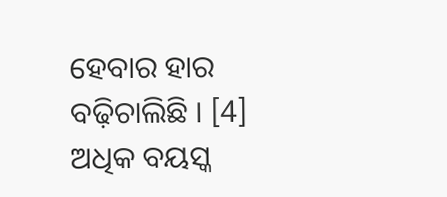ହେବାର ହାର ବଢ଼ିଚାଲିଛି । [4] ଅଧିକ ବୟସ୍କ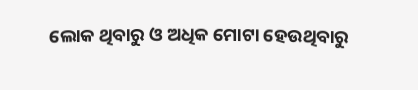ଲୋକ ଥିବାରୁ ଓ ଅଧିକ ମୋଟା ହେଉଥିବାରୁ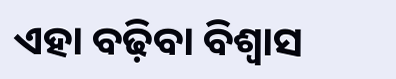ଏହା ବଢ଼ିବା ବିଶ୍ୱାସ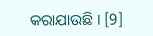କରାଯାଉଛି । [9]